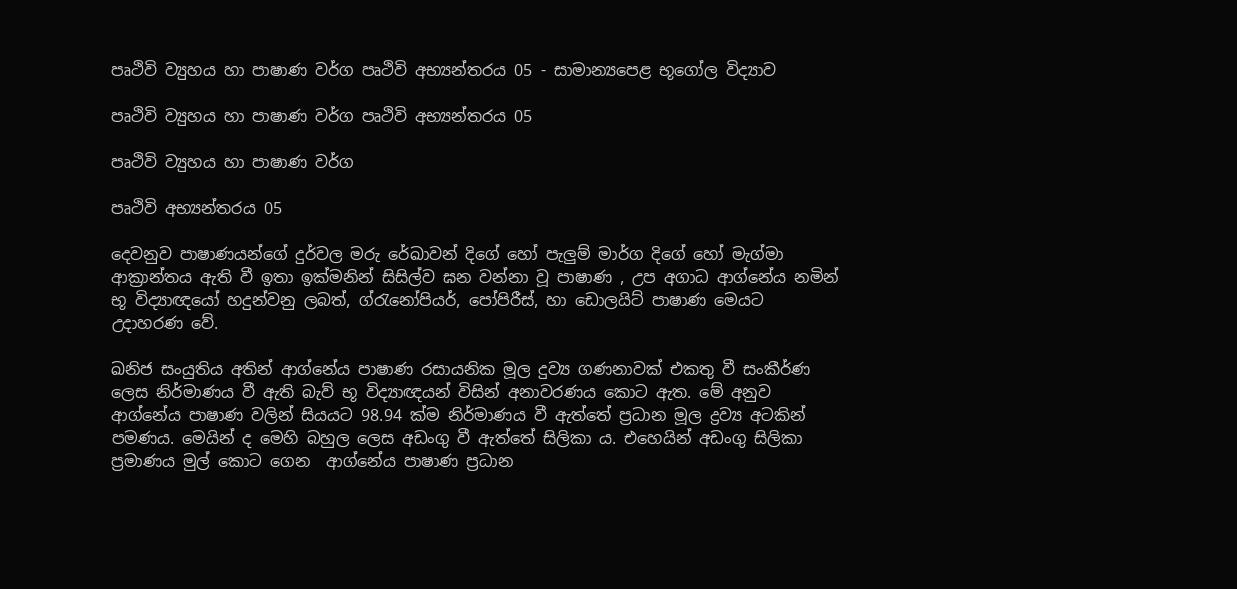පෘථිවි ව්‍යුහය හා පාෂාණ වර්ග පෘථිවි අභ්‍යන්තරය 05 - සාමාන්‍යපෙළ භූගෝල විද්‍යාව

පෘථිවි ව්‍යුහය හා පාෂාණ වර්ග පෘථිවි අභ්‍යන්තරය 05

පෘථිවි ව්‍යුහය හා පාෂාණ වර්ග

පෘථිවි අභ්‍යන්තරය 05

දෙවනුව පාෂාණයන්ගේ දුර්වල මරු රේඛාවන් දිගේ හෝ පැලුම් මාර්ග දිගේ හෝ මැග්මා ආක්‍රාන්තය ඇති වී ඉතා ඉක්මනින් සිසිල්ව ඝන වන්නා වූ පාෂාණ , උප අගාධ ආග්නේය නමින් භූ විද්‍යාඥයෝ හදුන්වනු ලබත්, ග්රැනෝපියර්, පෝපිරීස්, හා ඩොලයිට් පාෂාණ මෙයට උදාහරණ වේ.

ඛනිජ සංයුතිය අතින් ආග්නේය පාෂාණ රසායනික මූල දුව්‍ය ගණනාවක් එකතු වී සංකීර්ණ ලෙස නිර්මාණය වී ඇති බැව් භූ විද්‍යාඥයන් විසින් අනාවරණය කොට ඇත. මේ අනුව ආග්නේය පාෂාණ වලින් සියයට 98.94 ක්ම නිර්මාණය වී ඇත්තේ ප්‍රධාන මූල ද්‍රව්‍ය අටකින් පමණය. මෙයින් ද මෙහි බහුල ලෙස අඩංගු වී ඇත්තේ සිලිකා ය. එහෙයින් අඩංගු සිලිකා ප්‍රමාණය මුල් කොට ගෙන  ආග්නේය පාෂාණ ප්‍රධාන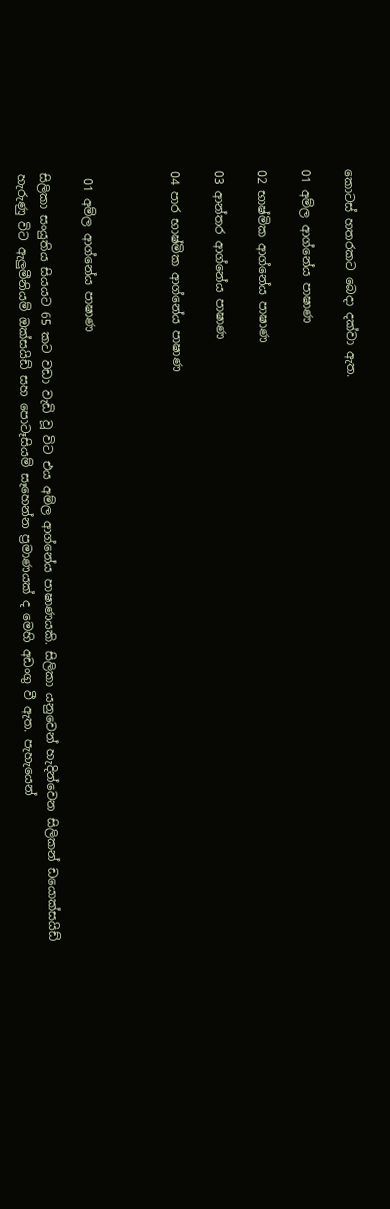කොටස් හතරකට බෙදා දක්වා ඇත.

01 අම්ල ආග්නේය පාෂාණ

02 භාෂ්මික ආග්නේය පාෂාණ

03 ආන්තර ආග්නේය පාෂාණ

04 පාර භාෂ්මික ආග්නේය පාෂාණ



 01 අම්ල ආග්නේය පාෂාණ

සිලිකා සංයුතිය සියයට 65 කට වඩා වැඩි වූ විට එය අම්ල ආග්නේය පාෂාණයකි. සිලිකා යනුවෙන් හැදින්වෙන සිලිකන් ඩයොක්සයිඩ් හැරුණු විට ඇලුමීනියම් ඔක්සයිඩ් සහ පොටෑසියම් සෑහෙන්න ප්‍රමාණයක් ද මෙහි අඩංගු වී ඇත. පැහැයෙන්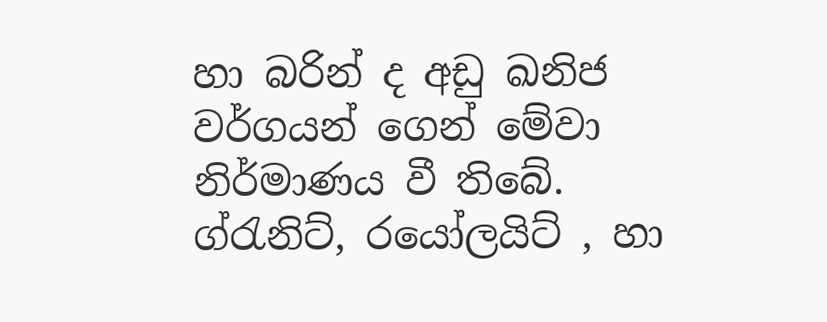හා බරින් ද අඩු ඛනිජ වර්ගයන් ගෙන් මේවා නිර්මාණය වී තිබේ. ග්රැනිට්, රයෝලයිට් , හා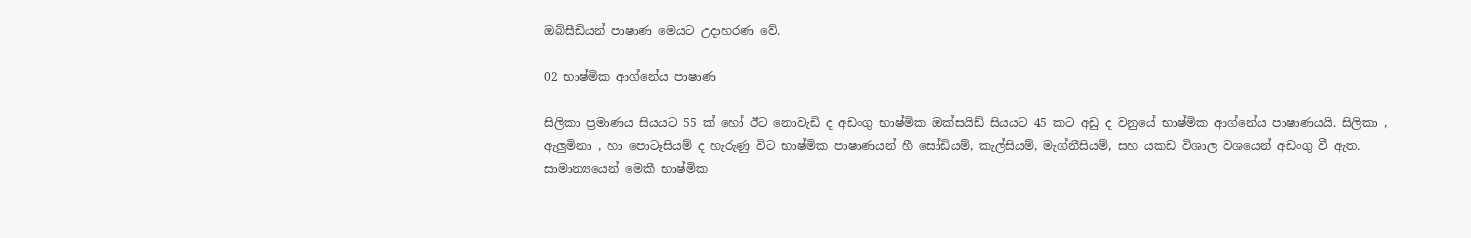ඔබ්සීඩියන් පාෂාණ මෙයට උදාහරණ වේ.

02 භාෂ්මික ආග්නේය පාෂාණ

සිලිකා ප්‍රමාණය සියයට 55 ක් හෝ ඊට නොවැඩි ද අඩංගු භාෂ්මික ඔක්සයිඩ් සියයට 45 කට අඩු ද වනුයේ භාෂ්මික ආග්නේය පාෂාණයයි. සිලිකා , ඇලුමිනා , හා පොටෑසියම් ද හැරුණු විට භාෂ්මික පාෂාණයන් හී සෝඩියම්, කැල්සියම්, මැග්නීසියම්, සහ යකඩ විශාල වශයෙන් අඩංගු වී ඇත. සාමාන්‍යයෙන් මෙකී භාෂ්මික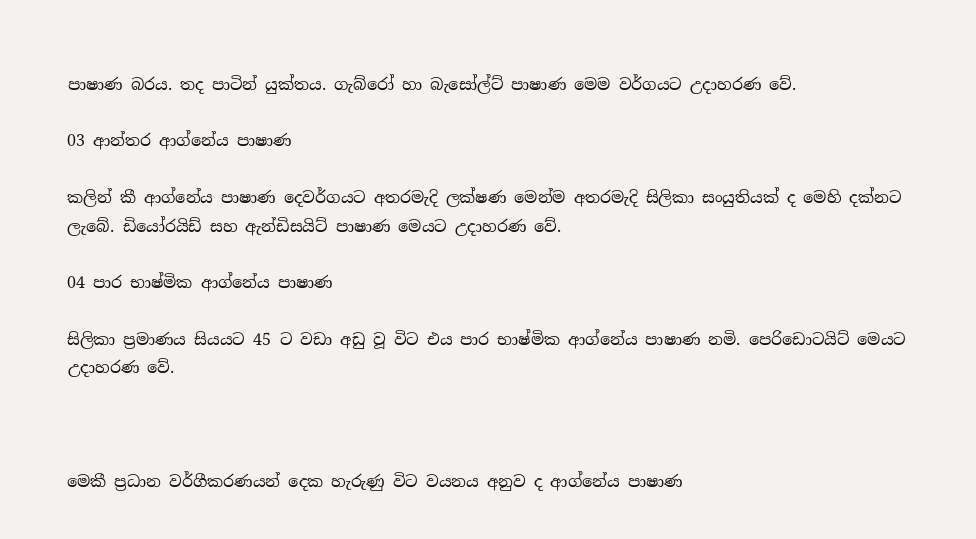පාෂාණ බරය. තද පාටින් යුක්තය. ගැබ්රෝ හා බැසෝල්ට් පාෂාණ මෙම වර්ගයට උදාහරණ වේ.

03 ආන්තර ආග්නේය පාෂාණ

කලින් කී ආග්නේය පාෂාණ දෙවර්ගයට අතරමැදි ලක්ෂණ මෙන්ම අතරමැදි සිලිකා සංයුතියක් ද මෙහි දක්නට ලැබේ. ඩියෝරයිඩ් සහ ඇන්ඩිසයිට් පාෂාණ මෙයට උදාහරණ වේ.

04 පාර භාෂ්මික ආග්නේය පාෂාණ

සිලිකා ප්‍රමාණය සියයට 45 ට වඩා අඩු වූ විට එය පාර භාෂ්මික ආග්නේය පාෂාණ නමි. පෙරිඩොටයිට් මෙයට උදාහරණ වේ.



මෙකී ප්‍රධාන වර්ගීකරණයන් දෙක හැරුණු විට වයනය අනුව ද ආග්නේය පාෂාණ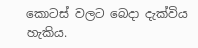කොටස් වලට බෙදා දැක්විය හැකිය.